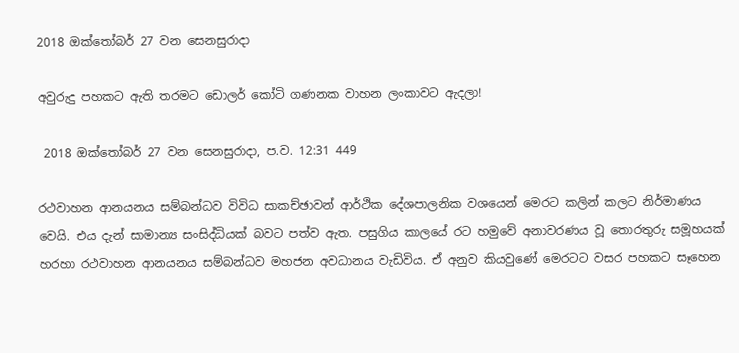2018 ඔක්තෝබර් 27 වන සෙනසුරාදා

අවුරුදු පහකට ඇති තරමට ඩොලර් කෝටි ගණනක වාහන ලංකාවට ඇදලා!

 2018 ඔක්තෝබර් 27 වන සෙනසුරාදා, ප.ව. 12:31 449

රථවාහන ආනයනය සම්බන්ධව විවිධ සාකච්ඡාවන් ආර්ථික දේශපාලනික වශයෙන් මෙරට කලින් කලට නිර්මාණය වෙයි. එය දැන් සාමාන්‍ය සංසිද්ධියක් බවට පත්ව ඇත. පසුගිය කාලයේ රට හමුවේ අනාවරණය වූ තොරතුරු සමූහයක් හරහා රථවාහන ආනයනය සම්බන්ධව මහජන අවධානය වැඩිවිය. ඒ අනුව කියවුණේ මෙරටට වසර පහකට සෑහෙන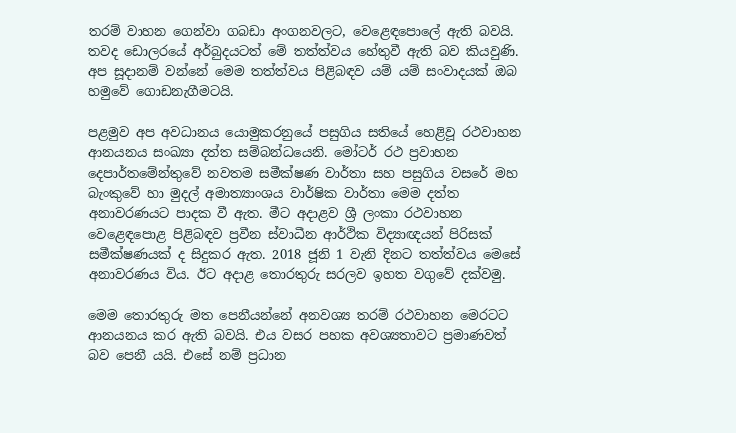තරම් වාහන ගෙන්වා ගබඩා අංගනවලට, වෙළෙඳපොලේ ඇති බවයි. තවද ඩොලරයේ අර්බුදයටත් මේ තත්ත්වය හේතුවී ඇති බව කියවුණි. අප සූදානම් වන්නේ මෙම තත්ත්වය පිළිබඳව යම් යම් සංවාදයක් ඔබ හමුවේ ගොඩනැගීමටයි.

පළමුව අප අවධානය යොමුකරනුයේ පසුගිය සතියේ හෙළිවූ රථවාහන ආනයනය සංඛ්‍යා දත්ත සම්බන්ධයෙනි. මෝටර් රථ ප්‍රවාහන දෙපාර්තමේන්තුවේ නවතම සමීක්ෂණ වාර්තා සහ පසුගිය වසරේ මහ බැංකුවේ හා මුදල් අමාත්‍යාංශය වාර්ෂික වාර්තා මෙම දත්ත අනාවරණයට පාදක වී ඇත. මීට අදාළව ශ්‍රී ලංකා රථවාහන වෙළෙඳපොළ පිළිබඳව ප්‍රවීන ස්වාධීන ආර්ථික විද්‍යාඥයන් පිරිසක් සමීක්ෂණයක් ද සිදුකර ඇත. 2018 ජූනි 1 වැනි දිනට තත්ත්වය මෙසේ අනාවරණය විය. ඊට අදාළ තොරතුරු සරලව ඉහත වගුවේ දක්වමු.

මෙම තොරතුරු මත පෙනීයන්නේ අනවශ්‍ය තරම් රථවාහන මෙරටට ආනයනය කර ඇති බවයි. එය වසර පහක අවශ්‍යතාවට ප්‍රමාණවත් බව පෙනී යයි. එසේ නම් ප්‍රධාන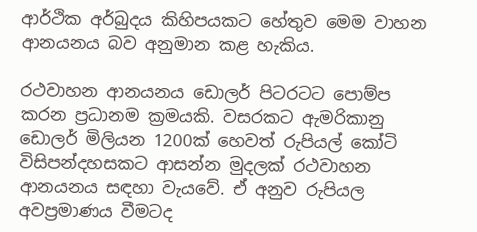ආර්ථික අර්බුදය කිහිපයකට හේතුව මෙම වාහන ආනයනය බව අනුමාන කළ හැකිය.

රථවාහන ආනයනය ඩොලර් පිටරටට පොම්ප කරන ප්‍රධානම ක්‍රමයකි. වසරකට ඇමරිකානු ඩොලර් මිලියන 1200ක් හෙවත් රුපියල් කෝටි විසිපන්දහසකට ආසන්න මුදලක් රථවාහන ආනයනය සඳහා වැයවේ. ඒ අනුව රුපියල අවප්‍රමාණය වීමටද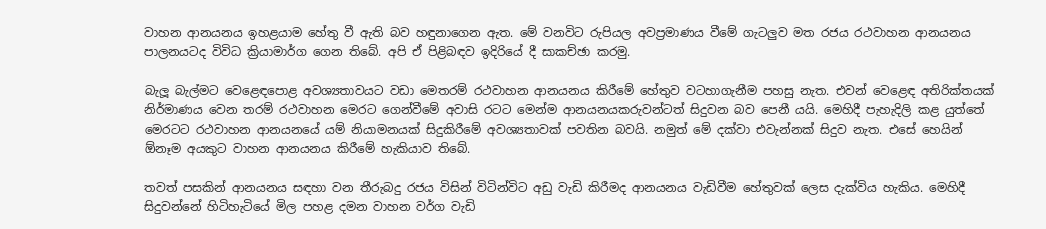වාහන ආනයනය ඉහළයාම හේතු වී ඇති බව හඳුනාගෙන ඇත. මේ වනවිට රුපියල අවප්‍රමාණය වීමේ ගැටලුව මත රජය රථවාහන ආනයනය පාලනයටද විවිධ ක්‍රියාමාර්ග ගෙන තිබේ. අපි ඒ පිළිබඳව ඉදිරියේ දී සාකච්ඡා කරමු.

බැලූ බැල්මට වෙළෙඳපොළ අවශ්‍යතාවයට වඩා මෙතරම් රථවාහන ආනයනය කිරීමේ හේතුව වටහාගැනීම පහසු නැත. එවන් වෙළෙඳ අතිරික්තයක් නිර්මාණය වෙන තරම් රථවාහන මෙරට ගෙන්වීමේ අවාසි රටට මෙන්ම ආනයනයකරුවන්ටත් සිදුවන බව පෙනී යයි. මෙහිදී පැහැදිලි කළ යුත්තේ මෙරටට රථවාහන ආනයනයේ යම් නියාමනයක් සිදුකිරීමේ අවශ්‍යතාවක් පවතින බවයි. නමුත් මේ දක්වා එවැන්නක් සිදුව නැත. එසේ හෙයින් ඕනෑම අයකුට වාහන ආනයනය කිරීමේ හැකියාව තිබේ.

තවත් පසකින් ආනයනය සඳහා වන තීරුබදු රජය විසින් විටින්විට අඩු වැඩි කිරීමද ආනයනය වැඩිවීම හේතුවක් ලෙස දැක්විය හැකිය. මෙහිදී සිදුවන්නේ හිටිහැටියේ මිල පහළ දමන වාහන වර්ග වැඩි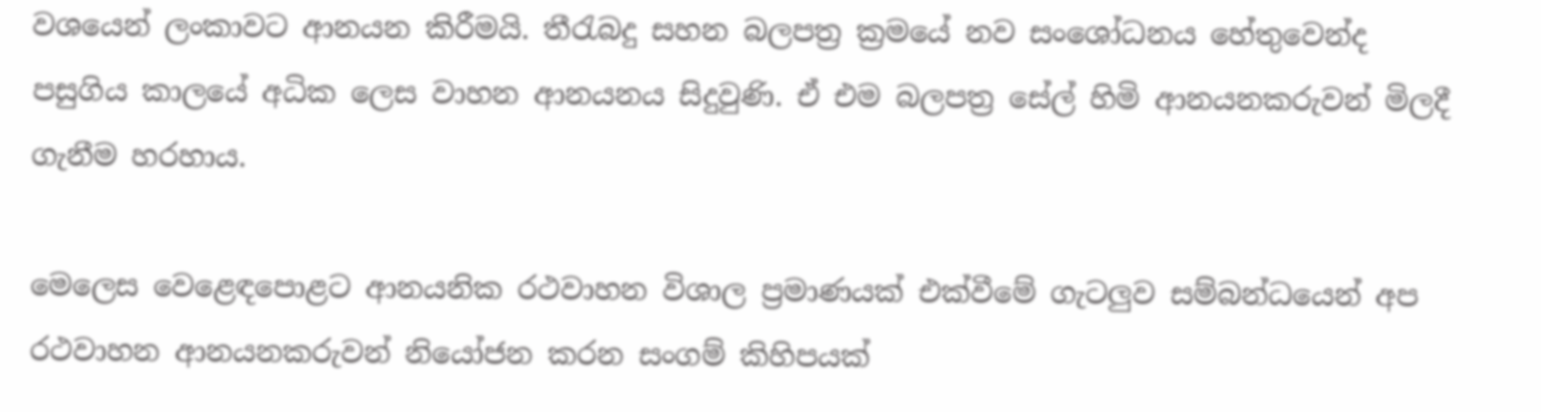වශයෙන් ලංකාවට ආනයන කිරීමයි. තීරැබදු සහන බලපත්‍ර ක්‍රමයේ නව සංශෝධනය හේතුවෙන්ද පසුගිය කාලයේ අධික ලෙස වාහන ආනයනය සිදුවුණි. ඒ එම බලපත්‍ර සේල් හිමි ආනයනකරුවන් මිලදී ගැනීම හරහාය.

මෙලෙස වෙළෙඳපොළට ආනයනික රථවාහන විශාල ප්‍රමාණයක් එක්වීමේ ගැටලුව සම්බන්ධයෙන් අප රථවාහන ආනයනකරුවන් නියෝජන කරන සංගම් කිහිපයක්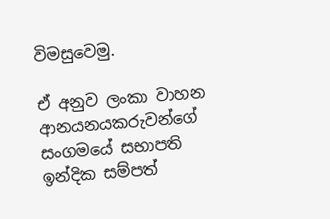විමසුවෙමු.

ඒ අනුව ලංකා වාහන ආනයනයකරුවන්ගේ සංගමයේ සභාපති ඉන්දික සම්පත්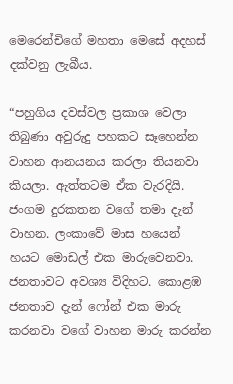මෙරෙන්චිගේ මහතා මෙසේ අදහස් දක්වනු ලැබීය.

“පහුගිය දවස්වල ප්‍රකාශ වෙලා තිබුණා අවුරුදු පහකට සෑහෙන්න වාහන ආනයනය කරලා තියනවා කියලා. ඇත්තටම ඒක වැරදියි. ජංගම දුරකතන වගේ තමා දැන් වාහන. ලංකාවේ මාස හයෙන් හයට මොඩල් එක මාරුවෙනවා. ජනතාවට අවශ්‍ය විදිහට. කොළඹ ජනතාව දැන් ෆෝන් එක මාරු කරනවා වගේ වාහන මාරු කරන්න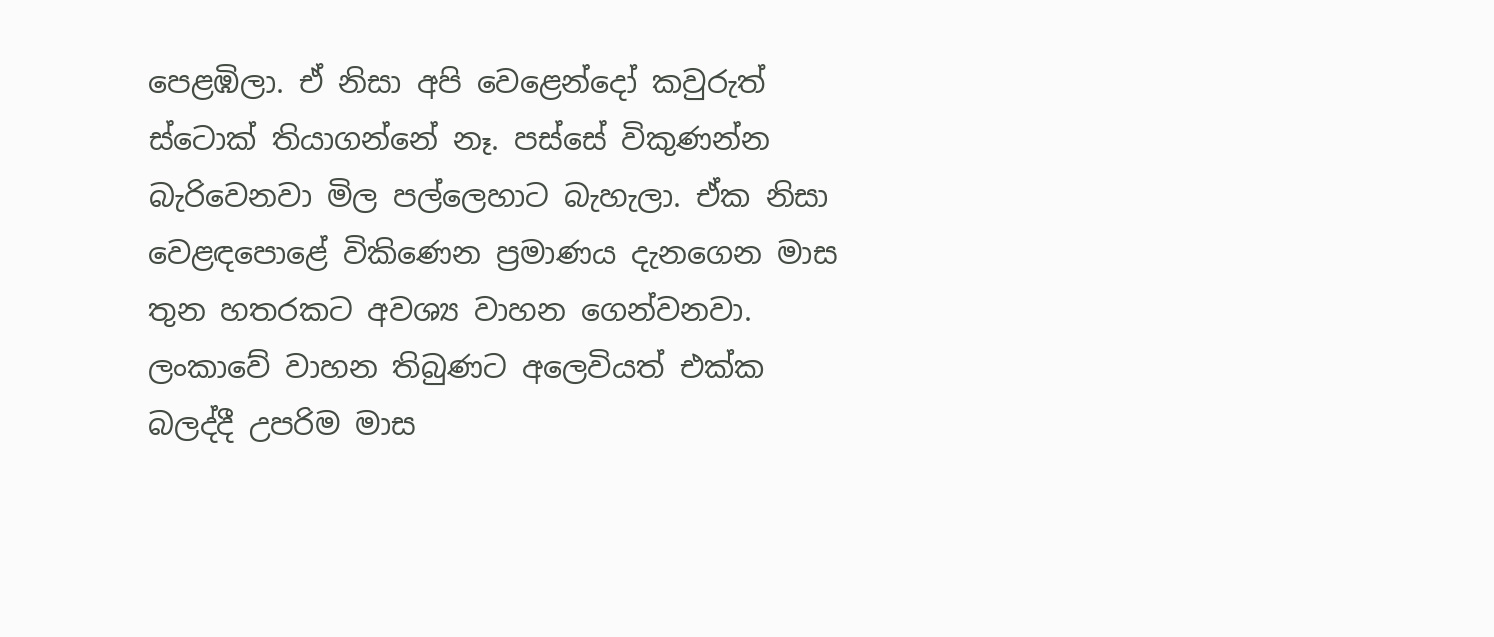පෙළඹිලා. ඒ නිසා අපි වෙළෙන්දෝ කවුරුත් ස්ටොක් තියාගන්නේ නෑ. පස්සේ විකුණන්න බැරිවෙනවා මිල පල්ලෙහාට බැහැලා. ඒක නිසා වෙළඳපොළේ විකිණෙන ප්‍රමාණය දැනගෙන මාස තුන හතරකට අවශ්‍ය වාහන ගෙන්වනවා. ලංකාවේ වාහන තිබුණට අලෙවියත් එක්ක බලද්දී උපරිම මාස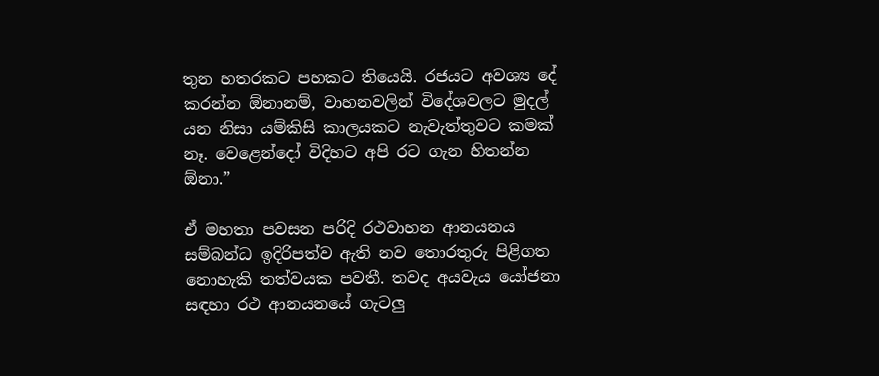තුන හතරකට පහකට තියෙයි. රජයට අවශ්‍ය දේ කරන්න ඕනානම්, වාහනවලින් විදේශවලට මුදල් යන නිසා යම්කිසි කාලයකට නැවැත්තුවට කමක් නෑ. වෙළෙන්දෝ විදිහට අපි රට ගැන හිතන්න ඕනා.”

ඒ මහතා පවසන පරිදි රථවාහන ආනයනය සම්බන්ධ ඉදිරිපත්ව ඇති නව තොරතුරු පිළිගත නොහැකි තත්වයක පවතී. තවද අයවැය යෝජනා සඳහා රථ ආනයනයේ ගැටලු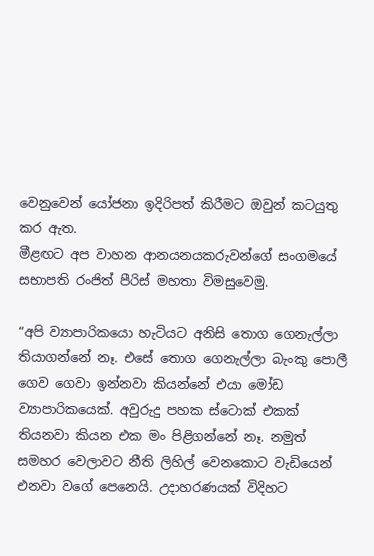වෙනුවෙන් යෝජනා ඉදිරිපත් කිරීමට ඔවුන් කටයුතු කර ඇත.
මීළඟට අප වාහන ආනයනයකරුවන්ගේ සංගමයේ සභාපති රංජිත් පීරිස් මහතා විමසුවෙමු.

“අපි ව්‍යාපාරිකයො හැටියට අනිසි තොග ගෙනැල්ලා තියාගන්නේ නෑ. එසේ තොග ගෙනැල්ලා බැංකු පොලී ගෙව ගෙවා ඉන්නවා කියන්නේ එයා මෝඩ ව්‍යාපාරිකයෙක්. අවුරුදු පහක ස්ටොක් එකක් තියනවා කියන එක මං පිළිගන්නේ නෑ. නමුත් සමහර වෙලාවට නීති ලිහිල් වෙනකොට වැඩියෙන් එනවා වගේ පෙනෙයි. උදාහරණයක් විදිහට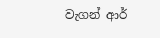වැගන් ආර්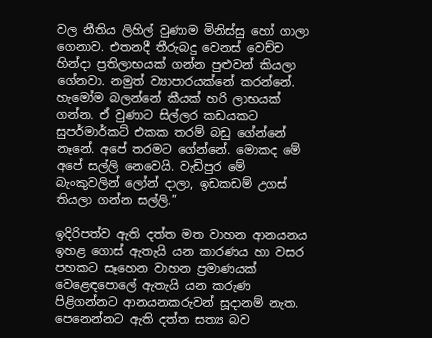වල නීතිය ලිහිල් වුණාම මිනිස්සු හෝ ගාලා ගෙනාව. එතනදී තීරුබදු වෙනස් වෙච්ච හින්දා ප්‍රතිලාභයක් ගන්න පුළුවන් කියලා ගේනවා. නමුත් ව්‍යාපාරයක්නේ කරන්නේ. හැමෝම බලන්නේ කීයක් හරි ලාභයක් ගන්න. ඒ වුණාට සිල්ලර කඩයකට සුපර්මාර්කට් එකක තරම් බඩු ගේන්නේ නෑනේ. අපේ තරමට ගේන්නේ. මොකද මේ අපේ සල්ලි නෙවෙයි. වැඩිපුර මේ බැංකුවලින් ලෝන් දාලා, ඉඩකඩම් උගස් තියලා ගන්න සල්ලි.”

ඉදිරිපත්ව ඇති දත්ත මත වාහන ආනයනය ඉහළ ගොස් ඇතැයි යන කාරණය හා වසර පහකට සෑහෙන වාහන ප්‍රමාණයක් වෙළෙඳපොලේ ඇතැයි යන කරුණ පිළිගන්නට ආනයනකරුවන් සූදානම් නැත. පෙනෙන්නට ඇති දත්ත සත්‍ය බව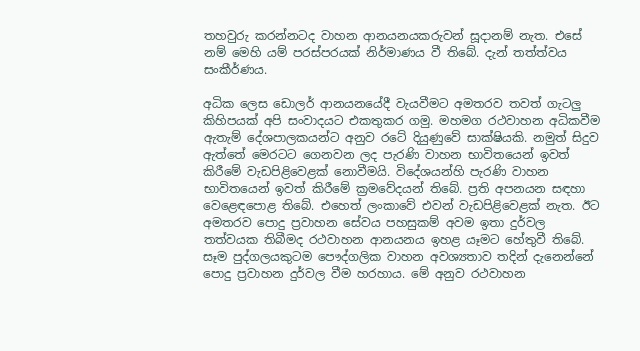තහවුරු කරන්නටද වාහන ආනයනයකරුවන් සූදානම් නැත. එසේ නම් මෙහි යම් පරස්පරයක් නිර්මාණය වී තිබේ. දැන් තත්ත්වය සංකීර්ණය.

අධික ලෙස ඩොලර් ආනයනයේදී වැයවීමට අමතරව තවත් ගැටලු කිහිපයක් අපි සංවාදයට එකතුකර ගමු. මහමග රථවාහන අධිකවීම ඇතැම් දේශපාලකයන්ට අනුව රටේ දියුණුවේ සාක්ෂියකි. නමුත් සිදුව ඇත්තේ මෙරටට ගෙනවන ලද පැරණි වාහන භාවිතයෙන් ඉවත් කිරීමේ වැඩපිළිවෙළක් නොවීමයි. විදේශයන්හි පැරණි වාහන භාවිතයෙන් ඉවත් කිරීමේ ක්‍රමවේදයන් තිබේ. ප්‍රති අපනයන සඳහා වෙළෙඳපොළ තිබේ. එහෙත් ලංකාවේ එවන් වැඩපිළිවෙළක් නැත. ඊට අමතරව පොදු ප්‍රවාහන සේවය පහසුකම් අවම ඉතා දුර්වල තත්වයක තිබීමද රථවාහන ආනයනය ඉහළ යෑමට හේතුවී තිබේ. සෑම පුද්ගලයකුටම පෞද්ගලික වාහන අවශ්‍යතාව තදින් දැනෙන්නේ පොදු ප්‍රවාහන දුර්වල වීම හරහාය. මේ අනුව රථවාහන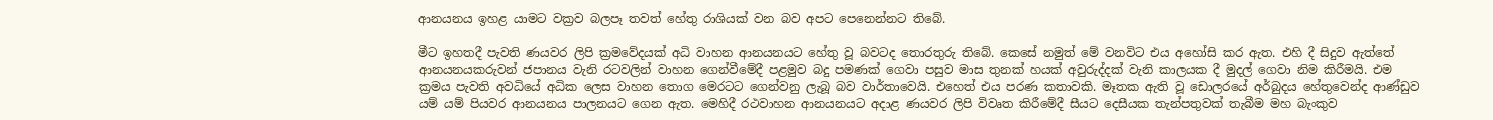ආනයනය ඉහළ යාමට වක්‍රව බලපෑ තවත් හේතු රාශියක් වන බව අපට පෙනෙන්නට තිබේ.

මීට ඉහතදී පැවති ණයවර ලිපි ක්‍රමවේදයක් අධි වාහන ආනයනයට හේතු වූ බවටද තොරතුරු තිබේ. කෙසේ නමුත් මේ වනවිට එය අහෝසි කර ඇත. එහි දී සිදුව ඇත්තේ ආනයනයකරුවන් ජපානය වැනි රටවලින් වාහන ගෙන්වීමේදී පළමුව බදු පමණක් ගෙවා පසුව මාස තුනක් හයක් අවුරුද්දක් වැනි කාලයක දී මුදල් ගෙවා නිම කිරීමයි. එම ක්‍රමය පැවති අවධියේ අධික ලෙස වාහන තොග මෙරටට ගෙන්වනු ලැබූ බව වාර්තාවෙයි. එහෙත් එය පරණ කතාවකි. මෑතක ඇති වූ ඩොලරයේ අර්බුදය හේතුවෙන්ද ආණ්ඩුව යම් යම් පියවර ආනයනය පාලනයට ගෙන ඇත. මෙහිදී රථවාහන ආනයනයට අදාළ ණයවර ලිපි විවෘත කිරීමේදී සීයට දෙසීයක තැන්පතුවක් තැබීම මහ බැංකුව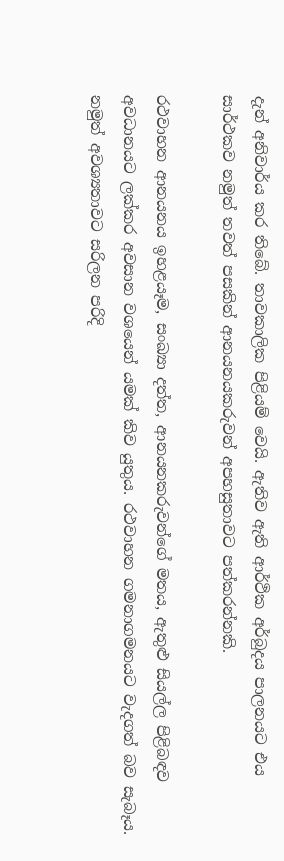දැන් අනිවාර්ය කර තිබේ. තාවකාලික පිළියම් වෙයි. ඇතිව ඇති ආර්ථික අර්බුදය පාලනයට එය සාර්ථකව නමුත් තවත් පසකින් ආනයනයකරුවන් අපහසුතාවට පත්කරන්නකි.

රථවාහන ආනයනය ඉහළයෑම, සංඛ්‍යා දත්ත, ආනයනකරුවන්ගේ මතය, ඇතුළු සියල්ල පිළිබඳව අවධානයට ලක්කර අවසාන වශයෙන් යමක් කිව යුතුය. රථවාහන ගමනාගමනයට වැදගත් බව සැබෑය. නමුත් අවශ්‍යතාවට සරිලන පරිදි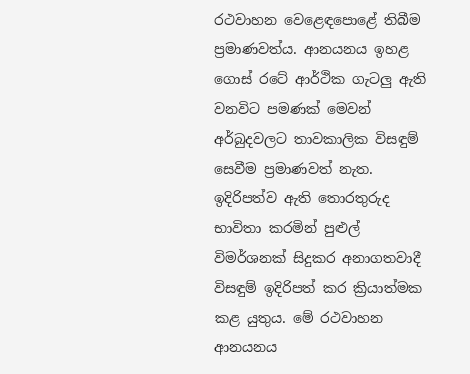රථවාහන වෙළෙඳපොළේ තිබීම ප්‍රමාණවත්ය. ආනයනය ඉහළ ගොස් රටේ ආර්ථික ගැටලු ඇති වනවිට පමණක් මෙවන් අර්බුදවලට තාවකාලික විසඳුම් සෙවීම ප්‍රමාණවත් නැත. ඉදිරිපත්ව ඇති තොරතුරුද භාවිතා කරමින් පුළුල් විමර්ශනක් සිදුකර අනාගතවාදී විසඳුම් ඉදිරිපත් කර ක්‍රියාත්මක කළ යුතුය. මේ රථවාහන ආනයනය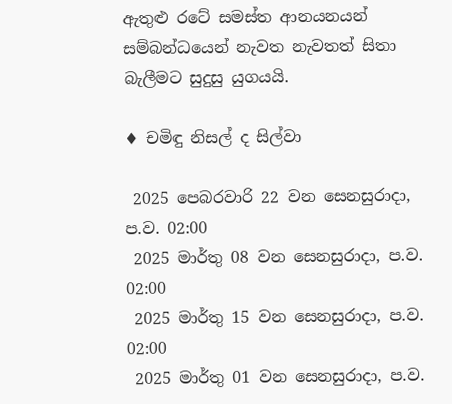ඇතුළු රටේ සමස්ත ආනයනයන් සම්බන්ධයෙන් නැවත නැවතත් සිතා බැලීමට සුදුසු යුගයයි.

♦ චමිඳු නිසල් ද සිල්වා

 2025 පෙබරවාරි 22 වන සෙනසුරාදා, ප.ව. 02:00
 2025 මාර්තු 08 වන සෙනසුරාදා, ප.ව. 02:00
 2025 මාර්තු 15 වන සෙනසුරාදා, ප.ව. 02:00
 2025 මාර්තු 01 වන සෙනසුරාදා, ප.ව.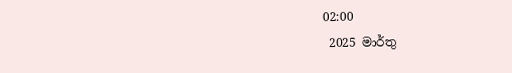02:00
 2025 මාර්තු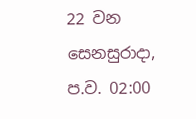22 වන සෙනසුරාදා, ප.ව. 02:00